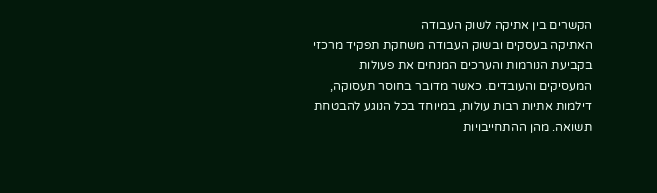הקשרים בין אתיקה לשוק העבודה
האתיקה בעסקים ובשוק העבודה משחקת תפקיד מרכזי בקביעת הנורמות והערכים המנחים את פעולות המעסיקים והעובדים. כאשר מדובר בחוסר תעסוקה, דילמות אתיות רבות עולות, במיוחד בכל הנוגע להבטחת תשואה. מהן ההתחייבויות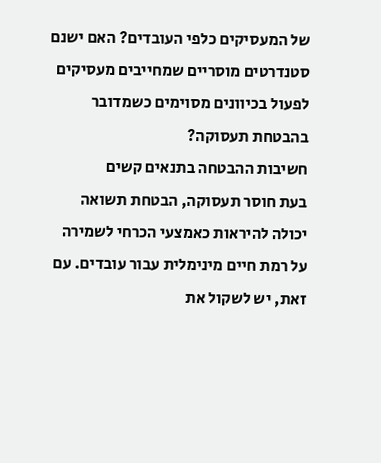של המעסיקים כלפי העובדים? האם ישנם סטנדרטים מוסריים שמחייבים מעסיקים לפעול בכיוונים מסוימים כשמדובר בהבטחת תעסוקה?
חשיבות ההבטחה בתנאים קשים
בעת חוסר תעסוקה, הבטחת תשואה יכולה להיראות כאמצעי הכרחי לשמירה על רמת חיים מינימלית עבור עובדים. עם זאת, יש לשקול את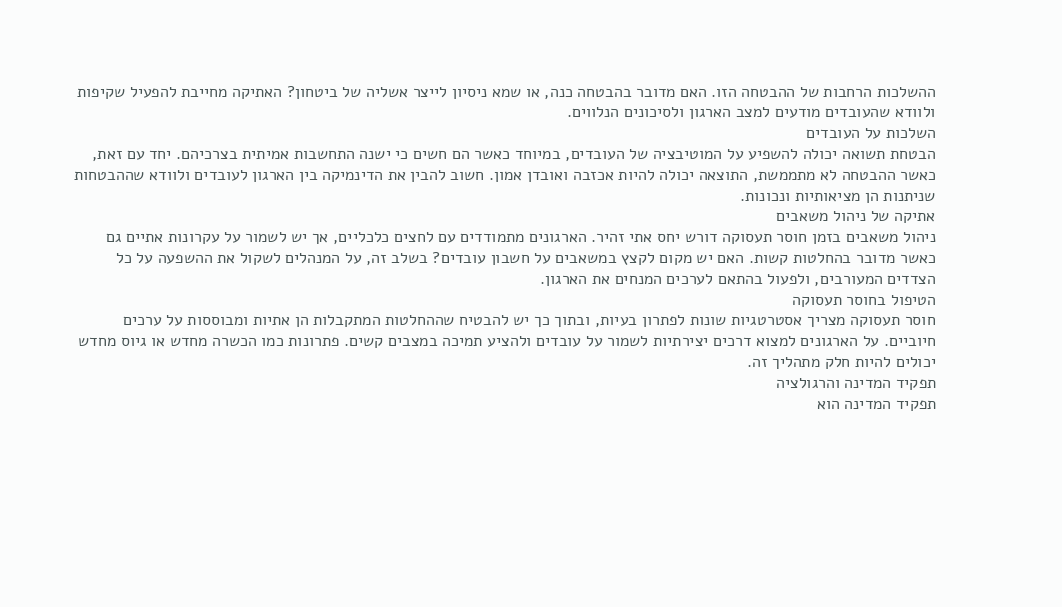ההשלכות הרחבות של ההבטחה הזו. האם מדובר בהבטחה כנה, או שמא ניסיון לייצר אשליה של ביטחון? האתיקה מחייבת להפעיל שקיפות ולוודא שהעובדים מודעים למצב הארגון ולסיכונים הנלווים.
השלכות על העובדים
הבטחת תשואה יכולה להשפיע על המוטיבציה של העובדים, במיוחד כאשר הם חשים כי ישנה התחשבות אמיתית בצרכיהם. יחד עם זאת, כאשר ההבטחה לא מתממשת, התוצאה יכולה להיות אכזבה ואובדן אמון. חשוב להבין את הדינמיקה בין הארגון לעובדים ולוודא שההבטחות שניתנות הן מציאותיות ונכונות.
אתיקה של ניהול משאבים
ניהול משאבים בזמן חוסר תעסוקה דורש יחס אתי זהיר. הארגונים מתמודדים עם לחצים כלכליים, אך יש לשמור על עקרונות אתיים גם כאשר מדובר בהחלטות קשות. האם יש מקום לקצץ במשאבים על חשבון עובדים? בשלב זה, על המנהלים לשקול את ההשפעה על כל הצדדים המעורבים, ולפעול בהתאם לערכים המנחים את הארגון.
הטיפול בחוסר תעסוקה
חוסר תעסוקה מצריך אסטרטגיות שונות לפתרון בעיות, ובתוך כך יש להבטיח שההחלטות המתקבלות הן אתיות ומבוססות על ערכים חיוביים. על הארגונים למצוא דרכים יצירתיות לשמור על עובדים ולהציע תמיכה במצבים קשים. פתרונות כמו הכשרה מחדש או גיוס מחדש יכולים להיות חלק מתהליך זה.
תפקיד המדינה והרגולציה
תפקיד המדינה הוא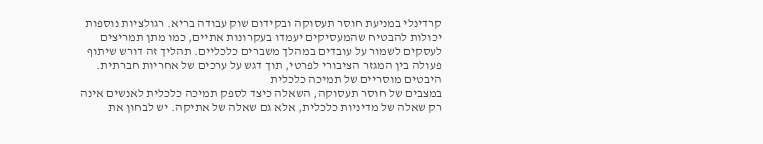קרדינלי במניעת חוסר תעסוקה ובקידום שוק עבודה בריא. רגולציות נוספות יכולות להבטיח שהמעסיקים יעמדו בעקרונות אתיים, כמו מתן תמריצים לעסקים לשמור על עובדים במהלך משברים כלכליים. תהליך זה דורש שיתוף פעולה בין המגזר הציבורי לפרטי, תוך דגש על ערכים של אחריות חברתית.
היבטים מוסריים של תמיכה כלכלית
במצבים של חוסר תעסוקה, השאלה כיצד לספק תמיכה כלכלית לאנשים אינה רק שאלה של מדיניות כלכלית, אלא גם שאלה של אתיקה. יש לבחון את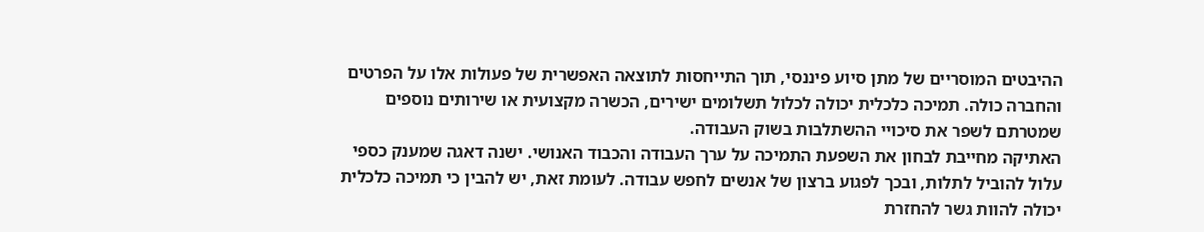ההיבטים המוסריים של מתן סיוע פיננסי, תוך התייחסות לתוצאה האפשרית של פעולות אלו על הפרטים והחברה כולה. תמיכה כלכלית יכולה לכלול תשלומים ישירים, הכשרה מקצועית או שירותים נוספים שמטרתם לשפר את סיכויי ההשתלבות בשוק העבודה.
האתיקה מחייבת לבחון את השפעת התמיכה על ערך העבודה והכבוד האנושי. ישנה דאגה שמענק כספי עלול להוביל לתלות, ובכך לפגוע ברצון של אנשים לחפש עבודה. לעומת זאת, יש להבין כי תמיכה כלכלית יכולה להוות גשר להחזרת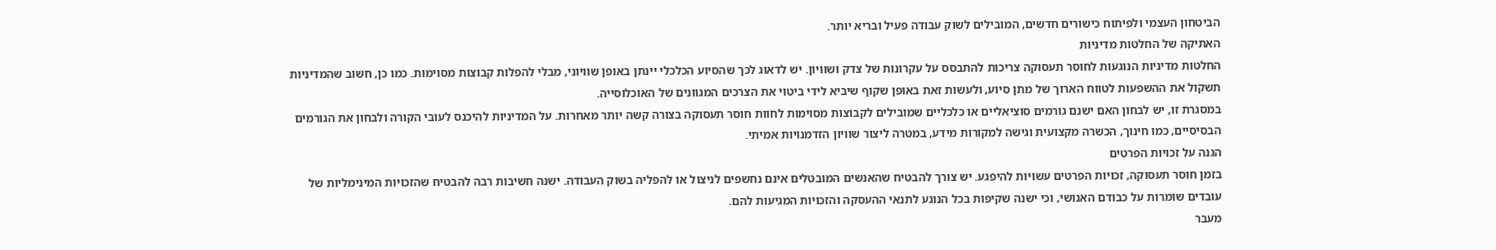הביטחון העצמי ולפיתוח כישורים חדשים, המובילים לשוק עבודה פעיל ובריא יותר.
האתיקה של החלטות מדיניות
החלטות מדיניות הנוגעות לחוסר תעסוקה צריכות להתבסס על עקרונות של צדק ושוויון. יש לדאוג לכך שהסיוע הכלכלי יינתן באופן שוויוני, מבלי להפלות קבוצות מסוימות. כמו כן, חשוב שהמדיניות תשקול את ההשפעות לטווח הארוך של מתן סיוע, ולעשות זאת באופן שקוף שיביא לידי ביטוי את הצרכים המגוונים של האוכלוסייה.
במסגרת זו, יש לבחון האם ישנם גורמים סוציאליים או כלכליים שמובילים לקבוצות מסוימות לחוות חוסר תעסוקה בצורה קשה יותר מאחרות. על המדיניות להיכנס לעובי הקורה ולבחון את הגורמים הבסיסיים, כמו חינוך, הכשרה מקצועית וגישה למקורות מידע, במטרה ליצור שוויון הזדמנויות אמיתי.
הגנה על זכויות הפרטים
בזמן חוסר תעסוקה, זכויות הפרטים עשויות להיפגע. יש צורך להבטיח שהאנשים המובטלים אינם נחשפים לניצול או להפליה בשוק העבודה. ישנה חשיבות רבה להבטיח שהזכויות המינימליות של עובדים שומרות על כבודם האנושי, וכי ישנה שקיפות בכל הנוגע לתנאי ההעסקה והזכויות המגיעות להם.
מעבר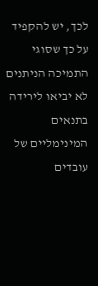לכך, יש להקפיד על כך שסוגי התמיכה הניתנים לא יביאו לירידה בתנאים המינימליים של עובדים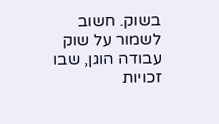בשוק. חשוב לשמור על שוק עבודה הוגן, שבו זכויות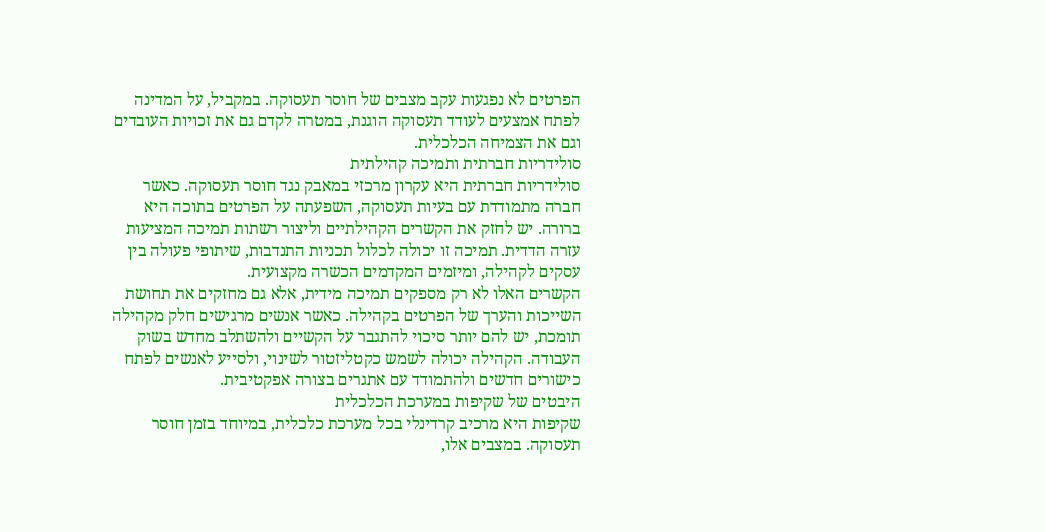הפרטים לא נפגעות עקב מצבים של חוסר תעסוקה. במקביל, על המדינה לפתח אמצעים לעודד תעסוקה הוגנת, במטרה לקדם גם את זכויות העובדים וגם את הצמיחה הכלכלית.
סולידריות חברתית ותמיכה קהילתית
סולידריות חברתית היא עקרון מרכזי במאבק נגד חוסר תעסוקה. כאשר חברה מתמודדת עם בעיות תעסוקה, השפעתה על הפרטים בתוכה היא ברורה. יש לחזק את הקשרים הקהילתיים וליצור רשתות תמיכה המציעות עזרה הדדית. תמיכה זו יכולה לכלול תכניות התנדבות, שיתופי פעולה בין עסקים לקהילה, ומיזמים המקדמים הכשרה מקצועית.
הקשרים האלו לא רק מספקים תמיכה מידית, אלא גם מחזקים את תחושת השייכות והערך של הפרטים בקהילה. כאשר אנשים מרגישים חלק מקהילה תומכת, יש להם יותר סיכוי להתגבר על הקשיים ולהשתלב מחדש בשוק העבודה. הקהילה יכולה לשמש כקטליזטור לשינוי, ולסייע לאנשים לפתח כישורים חדשים ולהתמודד עם אתגרים בצורה אפקטיבית.
היבטים של שקיפות במערכת הכלכלית
שקיפות היא מרכיב קרדינלי בכל מערכת כלכלית, במיוחד בזמן חוסר תעסוקה. במצבים אלו,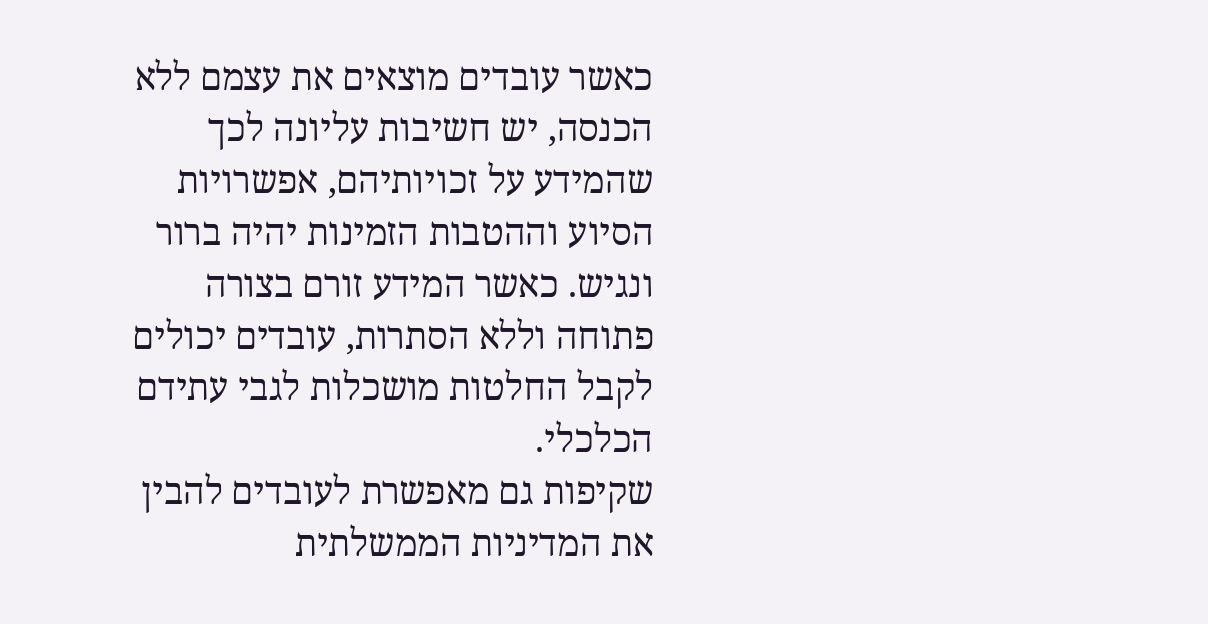כאשר עובדים מוצאים את עצמם ללא הכנסה, יש חשיבות עליונה לכך שהמידע על זכויותיהם, אפשרויות הסיוע וההטבות הזמינות יהיה ברור ונגיש. כאשר המידע זורם בצורה פתוחה וללא הסתרות, עובדים יכולים לקבל החלטות מושכלות לגבי עתידם הכלכלי.
שקיפות גם מאפשרת לעובדים להבין את המדיניות הממשלתית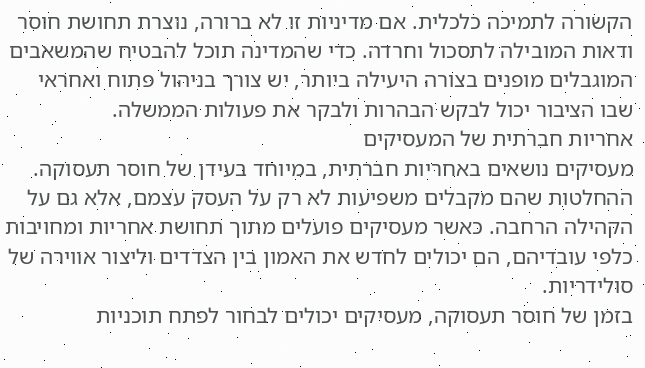הקשורה לתמיכה כלכלית. אם מדיניות זו לא ברורה, נוצרת תחושת חוסר ודאות המובילה לתסכול וחרדה. כדי שהמדינה תוכל להבטיח שהמשאבים המוגבלים מופנים בצורה היעילה ביותר, יש צורך בניהול פתוח ואחראי שבו הציבור יכול לבקש הבהרות ולבקר את פעולות הממשלה.
אחריות חברתית של המעסיקים
מעסיקים נושאים באחריות חברתית, במיוחד בעידן של חוסר תעסוקה. ההחלטות שהם מקבלים משפיעות לא רק על העסק עצמם, אלא גם על הקהילה הרחבה. כאשר מעסיקים פועלים מתוך תחושת אחריות ומחויבות כלפי עובדיהם, הם יכולים לחדש את האמון בין הצדדים וליצור אווירה של סולידריות.
בזמן של חוסר תעסוקה, מעסיקים יכולים לבחור לפתח תוכניות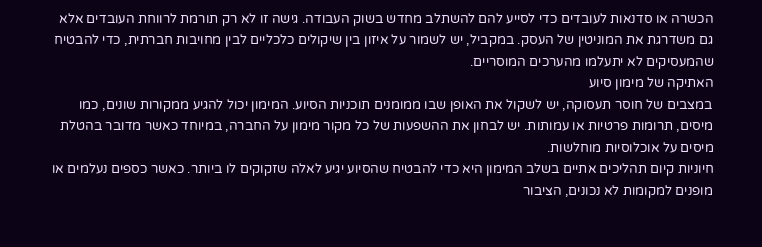הכשרה או סדנאות לעובדים כדי לסייע להם להשתלב מחדש בשוק העבודה. גישה זו לא רק תורמת לרווחת העובדים אלא גם משדרגת את המוניטין של העסק. במקביל, יש לשמור על איזון בין שיקולים כלכליים לבין מחויבות חברתית, כדי להבטיח שהמעסיקים לא יתעלמו מהערכים המוסריים.
האתיקה של מימון סיוע
במצבים של חוסר תעסוקה, יש לשקול את האופן שבו ממומנים תוכניות הסיוע. המימון יכול להגיע ממקורות שונים, כמו מיסים, תרומות פרטיות או עמותות. יש לבחון את ההשפעות של כל מקור מימון על החברה, במיוחד כאשר מדובר בהטלת מיסים על אוכלוסיות מוחלשות.
חיוניות קיום תהליכים אתיים בשלב המימון היא כדי להבטיח שהסיוע יגיע לאלה שזקוקים לו ביותר. כאשר כספים נעלמים או מופנים למקומות לא נכונים, הציבור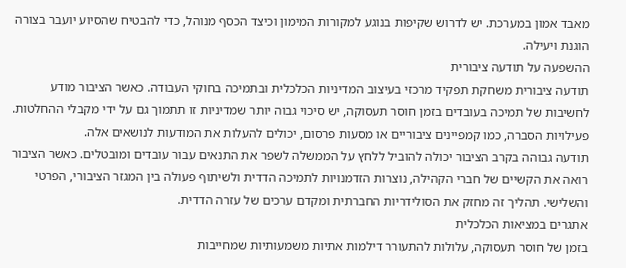מאבד אמון במערכת. יש לדרוש שקיפות בנוגע למקורות המימון וכיצד הכסף מנוהל, כדי להבטיח שהסיוע יועבר בצורה הוגנת ויעילה.
ההשפעה על תודעה ציבורית
תודעה ציבורית משחקת תפקיד מרכזי בעיצוב המדיניות הכלכלית ובתמיכה בחוקי העבודה. כאשר הציבור מודע לחשיבות של תמיכה בעובדים בזמן חוסר תעסוקה, יש סיכוי גבוה יותר שמדיניות זו תתמוך גם על ידי מקבלי ההחלטות. פעילויות הסברה, כמו קמפיינים ציבוריים או מסעות פרסום, יכולים להעלות את המודעות לנושאים אלה.
תודעה גבוהה בקרב הציבור יכולה להוביל ללחץ על הממשלה לשפר את התנאים עבור עובדים ומובטלים. כאשר הציבור רואה את הקשיים של חברי הקהילה, נוצרות הזדמנויות לתמיכה הדדית ולשיתוף פעולה בין המגזר הציבורי, הפרטי והשלישי. תהליך זה מחזק את הסולידריות החברתית ומקדם ערכים של עזרה הדדית.
אתגרים במציאות הכלכלית
בזמן של חוסר תעסוקה, עלולות להתעורר דילמות אתיות משמעותיות שמחייבות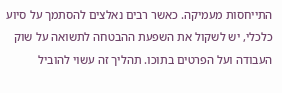התייחסות מעמיקה. כאשר רבים נאלצים להסתמך על סיוע כלכלי, יש לשקול את השפעת ההבטחה לתשואה על שוק העבודה ועל הפרטים בתוכו. תהליך זה עשוי להוביל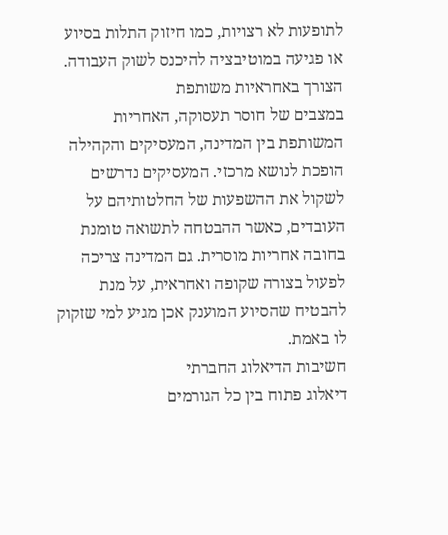לתופעות לא רצויות, כמו חיזוק התלות בסיוע או פגיעה במוטיבציה להיכנס לשוק העבודה.
הצורך באחראיות משותפת
במצבים של חוסר תעסוקה, האחריות המשותפת בין המדינה, המעסיקים והקהילה הופכת לנושא מרכזי. המעסיקים נדרשים לשקול את ההשפעות של החלטותיהם על העובדים, כאשר ההבטחה לתשואה טומנת בחובה אחריות מוסרית. גם המדינה צריכה לפעול בצורה שקופה ואחראית, על מנת להבטיח שהסיוע המוענק אכן מגיע למי שזקוק לו באמת.
חשיבות הדיאלוג החברתי
דיאלוג פתוח בין כל הגורמים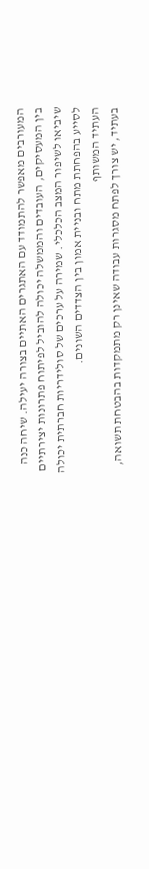המעורבים מאפשר להתמודד עם האתגרים האתיים בצורה יעילה. שיחה כנה בין המעסיקים, העובדים והממשלה יכולה להוביל לפיתוח פתרונות יצירתיים שיביאו לשיפור המצב הכלכלי. שמירה על ערכים של סולידריות חברתית יכולה לסייע בהפחתת מתח ובניית אמון בין הצדדים השונים.
העתיד המשותף
בעתיד, יש צורך לפתח מסגרות עבודה שאינן רק מתמקדות בהבטחת תשואה,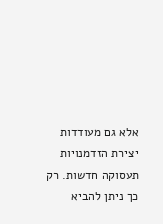אלא גם מעודדות יצירת הזדמנויות תעסוקה חדשות. רק כך ניתן להביא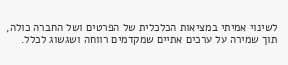לשינוי אמיתי במציאות הכלכלית של הפרטים ושל החברה כולה, תוך שמירה על ערכים אתיים שמקדמים רווחה ושגשוג לכלל.